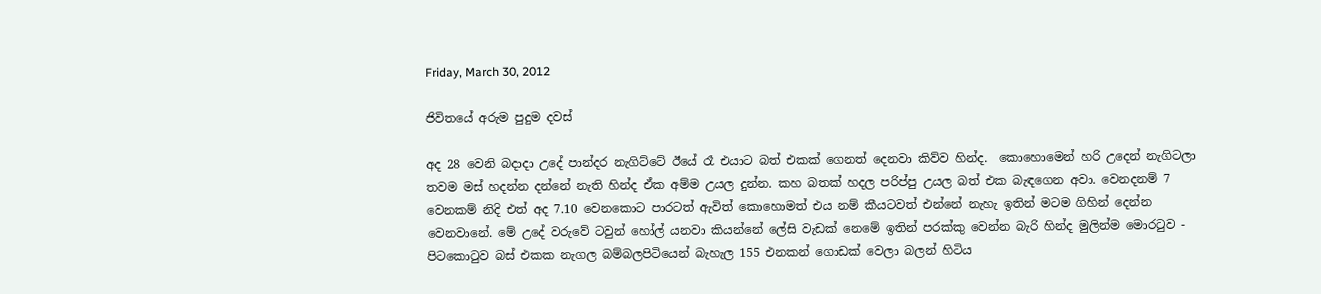Friday, March 30, 2012

ජිවිතයේ අරුම පුදුම දවස්

අද 28 වෙනි බදාදා උදේ පාන්දර නැගිට්ටේ ඊයේ රෑ එයාට බත් එකක් ගෙනත් දෙනවා කිව්ව හින්ද.  කොහොමෙන් හරි උදෙන් නැගිටලා තවම මස් හදන්න දන්නේ නැති හින්ද ඒක අම්ම උයල දුන්න. කහ බතක් හදල පරිප්පු උයල බත් එක බැඳගෙන අවා. වෙනදනම් 7 වෙනකම් නිදි එත් අද 7.10 වෙනකොට පාරටත් ඇවිත් කොහොමත් එය නම් කීයටවත් එන්නේ නැහැ ඉතින් මටම ගිහින් දෙන්න වෙනවානේ. මේ උදේ වරුවේ ටවුන් හෝල් යනවා කියන්නේ ලේසි වැඩක් නෙමේ ඉතින් පරක්කු වෙන්න බැරි හින්ද මුලින්ම මොරටුව - පිටකොටුව බස් එකක නැගල බම්බලපිටියෙන් බැහැල 155 එනකන් ගොඩක් වෙලා බලන් හිටිය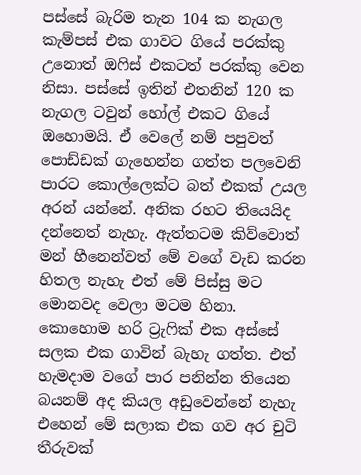පස්සේ බැරිම තැන 104 ක නැගල කැම්පස් එක ගාවට ගියේ පරක්කු උනොත් ඔෆිස් එකටත් පරක්කු වෙන නිසා. පස්සේ ඉතින් එතනින් 120 ක නැගල ටවුන් හෝල් එකට ගියේ ඔහොමයි. ඒ වෙලේ නම් පපුවත් පොඩ්ඩක් ගැහෙන්න ගත්ත පලවෙනි පාරට කොල්ලෙක්ට බත් එකක් උයල අරන් යන්නේ. අනික රහට තියෙයිද දන්නෙත් නැහැ. ඇත්තටම කිව්වොත් මන් හීනෙන්වත් මේ වගේ වැඩ කරන හිතල නැහැ එත් මේ පිස්සු මට මොනවද වෙලා මටම හිනා. කොහොම හරි ට්‍රැෆික් එක අස්සේ සලක එක ගාවින් බැහැ ගත්ත. එත් හැමදාම වගේ පාර පනින්න තියෙන බයනම් අද කියල අඩුවෙන්නේ නැහැ එහෙන් මේ සලාක එක ගව අර චුටි තීරුවක්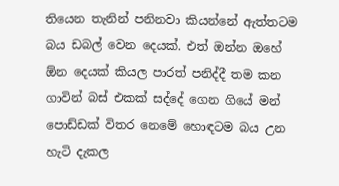තියෙන තැනින් පනිනවා කියන්නේ ඇත්තටම බය ඩබල් වෙන දෙයක්. එත් ඔන්න ඔහේ ඕන දෙයක් කියල පාරත් පනිද්දී තම කන ගාවින් බස් එකක් සද්දේ ගෙන ගියේ මන් පොඩ්ඩක් විතර නෙමේ හොඳටම බය උන හැටි දැකල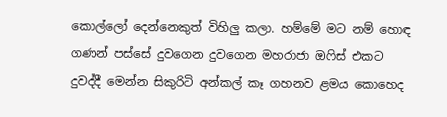කොල්ලෝ දෙන්නෙකුත් විහිලු කලා. හම්මේ මට නම් හොඳ ගණන් පස්සේ දුවගෙන දුවගෙන මහරාජා ඔෆිස් එකට දුවද්දී මෙන්න සිකුරිටි අන්කල් කෑ ගහනව ළමය කොහෙද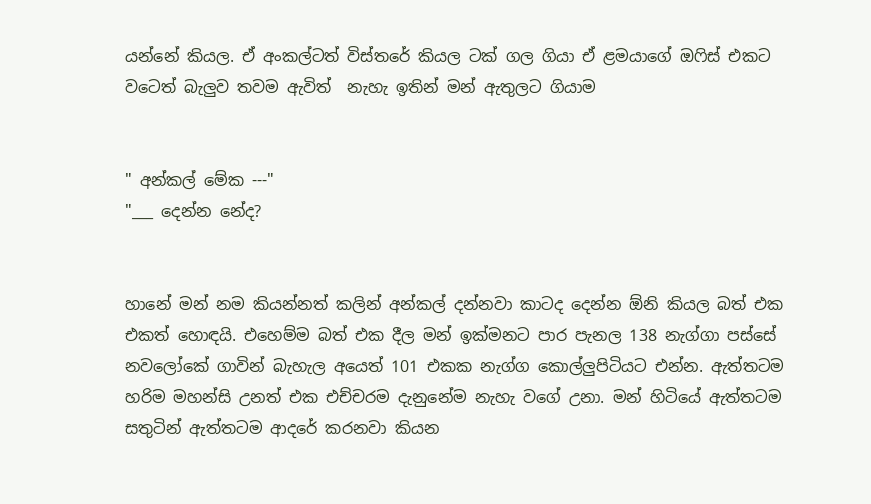යන්නේ කියල. ඒ අංකල්ටත් විස්තරේ කියල ටක් ගල ගියා ඒ ළමයාගේ ඔෆිස් එකට වටෙත් බැලුව තවම ඇවිත්  නැහැ ඉතින් මන් ඇතුලට ගියාම


" අන්කල් මේක ---"
"___ දෙන්න නේද?


හානේ මන් නම කියන්නත් කලින් අන්කල් දන්නවා කාටද දෙන්න ඕනි කියල බත් එක එකත් හොඳයි. එහෙම්ම බත් එක දීල මන් ඉක්මනට පාර පැනල 138 නැග්ගා පස්සේ නවලෝකේ ගාවින් බැහැල අයෙත් 101 එකක නැග්ග කොල්ලුපිටියට එන්න. ඇත්තටම හරිම මහන්සි උනත් එක එච්චරම දැනුනේම නැහැ වගේ උනා. මන් හිටියේ ඇත්තටම සතුටින් ඇත්තටම ආදරේ කරනවා කියන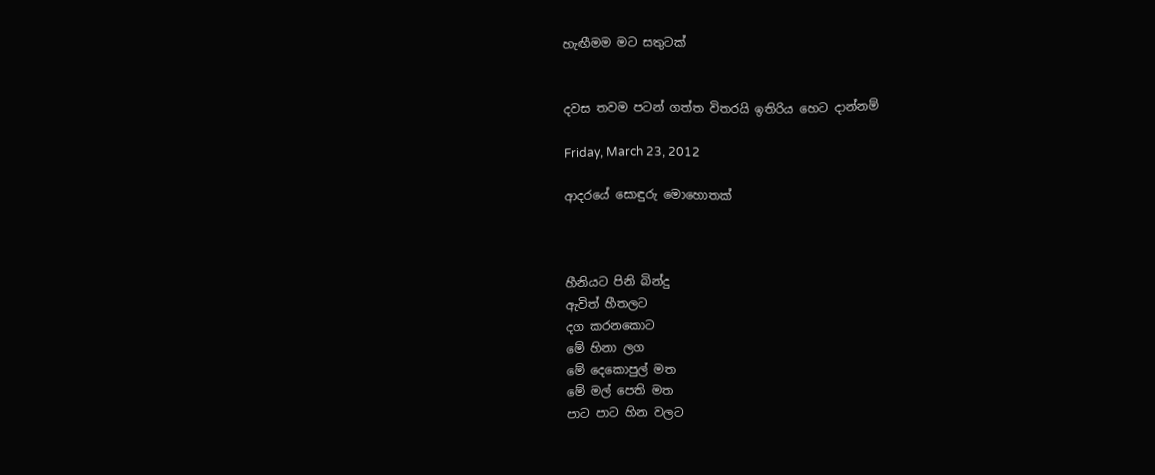හැඟීමම මට සතුටක්


දවස තවම පටන් ගත්ත විතරයි ඉතිරිය හෙට දාන්නම්

Friday, March 23, 2012

ආදරයේ සොඳුරු මොහොතක්



හීනියට පිනි බින්දු
ඇවිත් හීතලට
දග කරනකොට
මේ හිනා ලග
මේ දෙකොපුල් මත
මේ මල් පෙති මත
පාට පාට හින වලට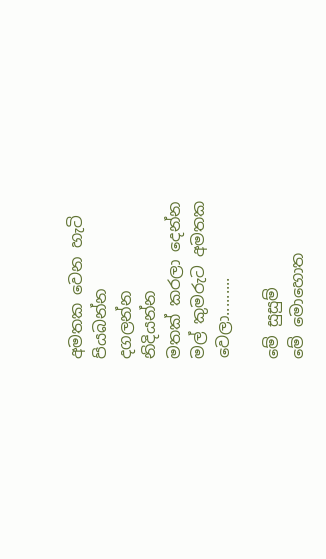අමතක වෙන හැටි
පියබන්න
දගලන්න
නිදියන්න
මතක් කරලා දෙන්න
මල් කුමරුට අමතක
වෙලා.........

මේ සුසුම්
මේ මොහොත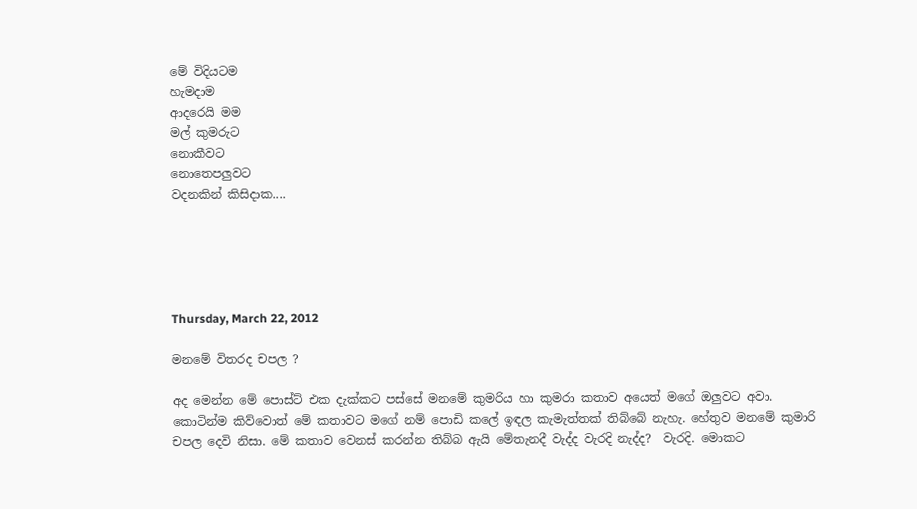මේ විදියටම
හැමදාම
ආදරෙයි මම
මල් කුමරුට
නොකීවට
නොතෙපලුවට
වදනකින් කිසිදාක....





Thursday, March 22, 2012

මනමේ විතරද චපල ?

අද මෙන්න මේ පොස්ට් එක දැක්කට පස්සේ මනමේ කුමරිය හා කුමරා කතාව අයෙත් මගේ ඔලුවට අවා. කොටින්ම කිව්වොත් මේ කතාවට මගේ නම් පොඩි කලේ ඉඳල කැමැත්තක් තිබ්බේ නැහැ. හේතුව මනමේ කුමාරි චපල දෙවි නිසා. මේ කතාව වෙනස් කරන්න තිබ්බ ඇයි මේතැනදී වැද්ද වැරදි නැද්ද?  වැරදි. මොකට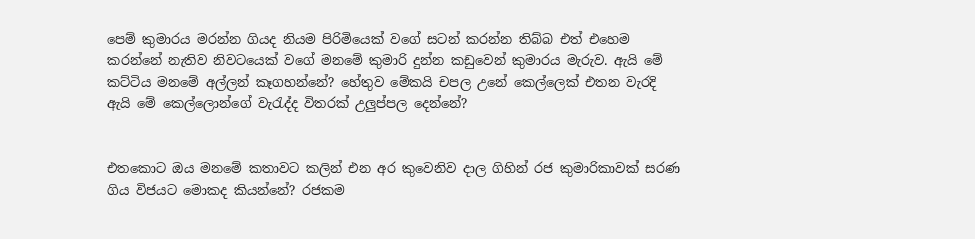පෙම් කුමාරය මරන්න ගියද නියම පිරිමියෙක් වගේ සටන් කරන්න තිබ්බ එත් එහෙම කරන්නේ නැතිව නිවටයෙක් වගේ මනමේ කුමාරි දුන්න කඩුවෙන් කුමාරය මැරුව. ඇයි මේ කට්ටිය මනමේ අල්ලන් කෑගහන්නේ? හේතුව මේකයි චපල උනේ කෙල්ලෙක් එතන වැරදි ඇයි මේ කෙල්ලොන්ගේ වැරැද්ද විතරක් උලුප්පල දෙන්නේ?


එතකොට ඔය මනමේ කතාවට කලින් එන අර කුවෙනිව දාල ගිහින් රජ කුමාරිකාවක් සරණ ගිය විජයට මොකද කියන්නේ? රජකම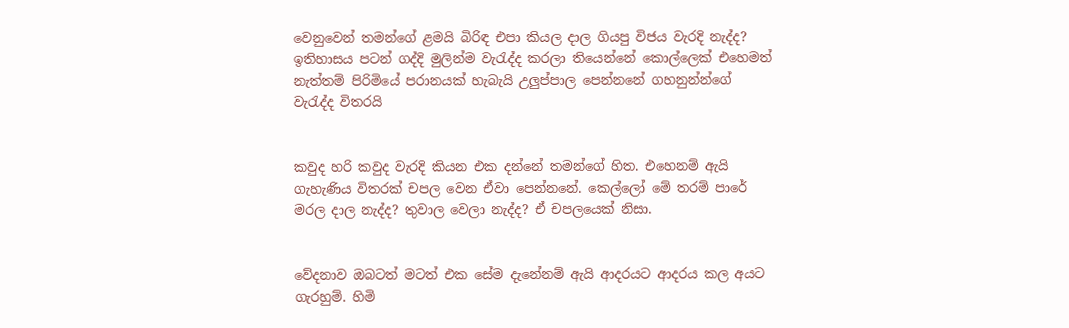වෙනුවෙන් තමන්ගේ ළමයි බිරිඳ එපා කියල දාල ගියපු විජය වැරදි නැද්ද? ඉතිහාසය පටන් ගද්දි මුලින්ම වැරැද්ද කරලා තියෙන්නේ කොල්ලෙක් එහෙමත් නැත්තම් පිරිමියේ පරානයක් හැබැයි උලුප්පාල පෙන්නනේ ගහනුන්න්ගේ වැරැද්ද විතරයි


කවුද හරි කවුද වැරදි කියන එක දන්නේ තමන්ගේ හිත. එහෙනම් ඇයි ගැහැණිය විතරක් චපල වෙන ඒවා පෙන්නනේ. කෙල්ලෝ මේ තරම් පාරේ මරල දාල නැද්ද? තුවාල වෙලා නැද්ද? ඒ චපලයෙක් නිසා.


වේදනාව ඔබටත් මටත් එක සේම දැනේනම් ඇයි ආදරයට ආදරය කල අයට ගැරහුම්. හිමි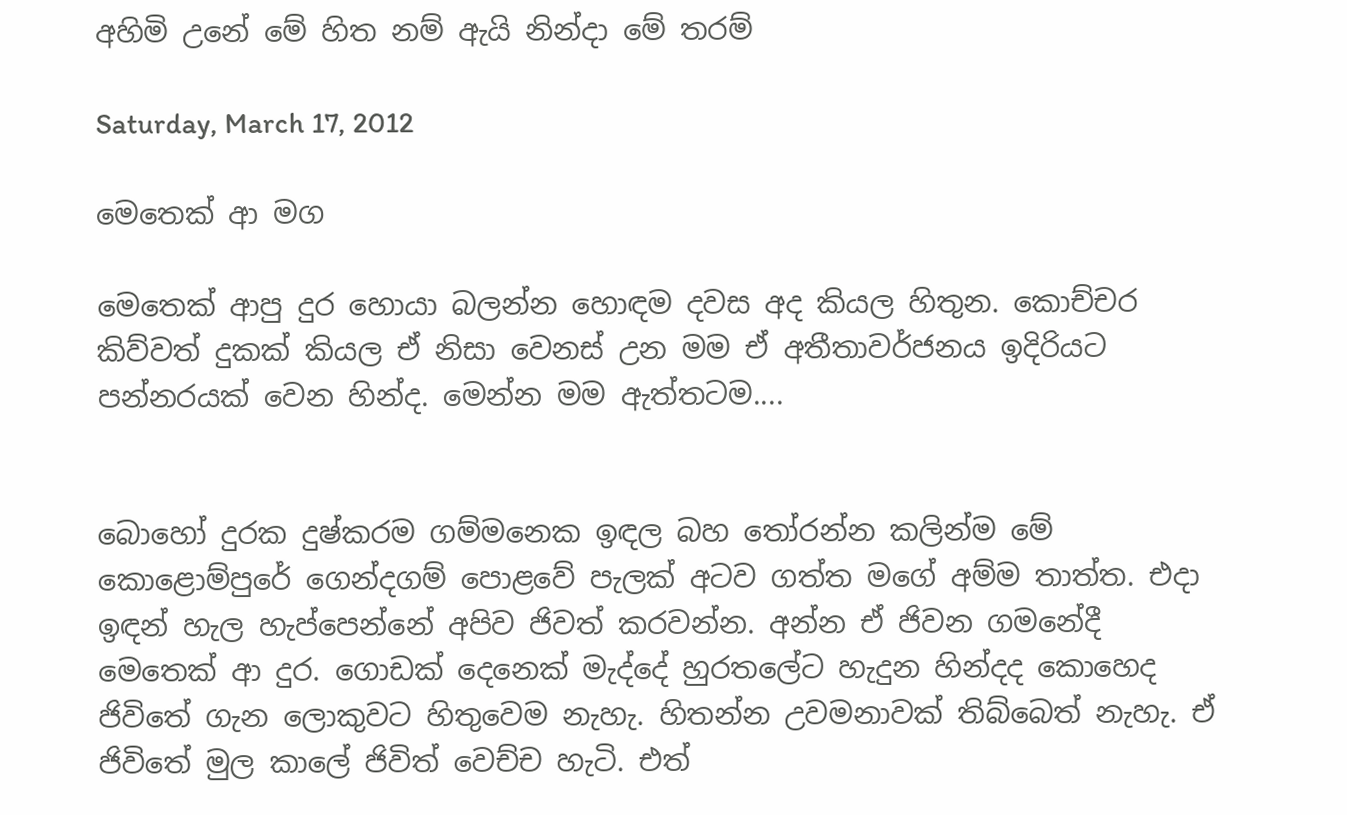අහිමි උනේ මේ හිත නම් ඇයි නින්දා මේ තරම්

Saturday, March 17, 2012

මෙතෙක් ආ මග

මෙතෙක් ආපු දුර හොයා බලන්න හොඳම දවස අද කියල හිතුන. කොච්ච‍ර කිව්වත් දුකක් කියල ඒ නිසා වෙනස් උන මම ඒ අතීතාවර්ජනය ඉදිරියට පන්නරයක් වෙන හින්ද. මෙන්න මම ඇත්තටම....


බොහෝ දුරක දුෂ්කරම ගම්මනෙක ඉඳල බහ තෝරන්න කලින්ම මේ කොළොම්පුරේ ගෙන්දගම් පොළවේ පැලක් අටව ගත්ත මගේ අම්ම තාත්ත. එදා ඉඳන් හැල හැප්පෙන්නේ අපිව ජිවත් කරවන්න. අන්න ඒ ජිවන ගමනේදී මෙතෙක් ආ දුර. ගොඩක් දෙනෙක් මැද්දේ හුරතලේට හැදුන හින්දද කොහෙද ජිවිතේ ගැන ලොකුවට හිතුවෙම නැහැ. හිතන්න උවමනාවක් තිබ්බෙත් නැහැ. ඒ ජිවිතේ මුල කාලේ ජිවිත් වෙච්ච හැටි. එත්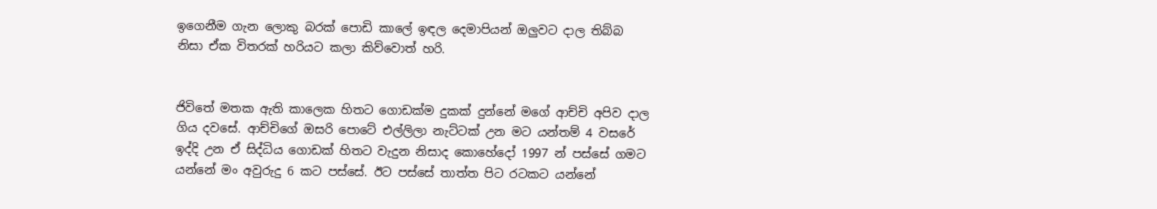ඉගෙනීම ගැන ලොකු බරක් පොඩි කාලේ ඉඳල දෙමාපියන් ඔලුවට දාල තිබ්බ නිසා ඒක විතරක් හරියට කලා කිව්වොත් හරි.


ජිවිතේ මතක ඇති කාලෙක හිතට ගොඩක්ම දුකක් දුන්නේ මගේ ආච්චි අපිව දාල ගිය දවසේ. ආච්චිගේ ඔසරි පොටේ එල්ලිලා නැට්ටක් උන මට යන්තම් 4 වසරේ ඉද්දි උන ඒ සිද්ධිය ගොඩක් හිතට වැදුන නිසාද කොහේදෝ 1997 න් පස්සේ ගමට යන්නේ මං අවුරුදු 6 කට පස්සේ. ඊට පස්සේ තාත්ත පිට රටකට යන්නේ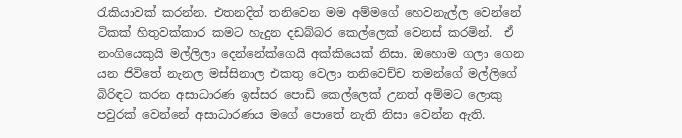රැකියාවක් කරන්න. එතනදිත් තනිවෙන මම අම්මගේ හෙවනැල්ල වෙන්නේ ටිකක් හිතුවක්කාර කමට හැදුන දඩබ්බර කෙල්ලෙක් වෙනස් කරමින්.  ඒ නංගියෙකුයි මල්ලිලා දෙන්නේක්ගෙයි අක්කියෙක් නිසා. ඔහොම ගලා ගෙන යන ජිවිතේ නැනල මස්සිනාල එකතු වෙලා තනිවෙච්ච තමන්ගේ මල්ලිගේ බිරිඳට කරන අසාධාරණ ඉස්සර පොඩි කෙල්ලෙක් උනත් අම්මට ලොකු පවුරක් වෙන්නේ අසාධාරණය මගේ පොතේ නැති නිසා වෙන්න ඇති.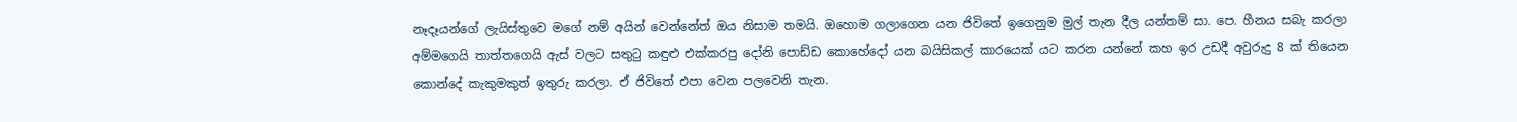නෑදෑයන්ගේ ලැයිස්තුවෙ මගේ නම් අයින් වෙන්නේත් ඔය නිසාම තමයි. ඔහොම ගලාගෙන යන ජිවිතේ ඉගෙනුම මුල් තැන දීල යන්තම් සා. පෙ. හීනය සබැ කරලා අම්මගෙයි තාත්තගෙයි ඇස් වලට සතුටු කඳුළු එක්කරපු දෝනි පොඩ්ඩ කොහේදෝ යන බයිසිකල් කාරයෙක් යට කරන යන්නේ කහ ඉර උඩදී අවුරුදු 8 ක් තියෙන කොන්දේ කැකුමකුත් ඉතුරු කරලා. ඒ ජිවිතේ එපා වෙන පලවෙනි තැන.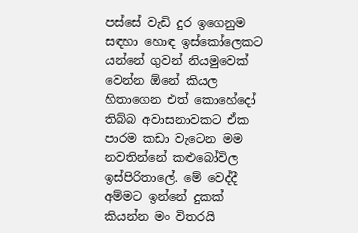පස්සේ වැඩි දුර ඉගෙනුම සඳහා හොඳ ඉස්කෝලෙකට යන්නේ ගුවන් නියමුවෙක් වෙන්න ඕනේ කියල හිතාගෙන එත් කොහේදෝ තිබ්බ අවාසනාවකට ඒක පාරම කඩා වැටෙන මම නවතින්නේ කළුබෝවිල ඉස්පිරිතාලේ. මේ වෙද්දී අම්මට ඉන්නේ දුකක් කියන්න මං විතරයි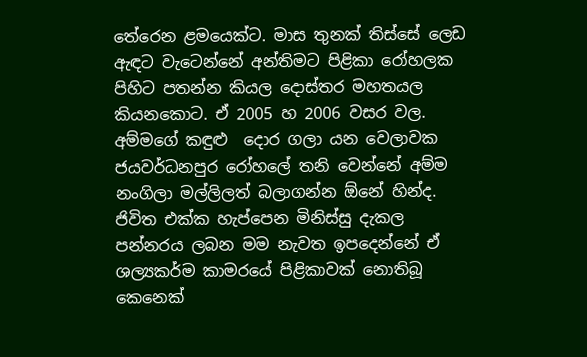තේරෙන ළමයෙක්ට. මාස තුනක් තිස්සේ ලෙඩ ඇඳට වැටෙන්නේ අන්තිමට පිළිකා රෝහලක පිහිට පතන්න කියල දොස්තර මහතයල කියනකොට. ඒ 2005 හ 2006 වසර වල. අම්මගේ කඳුළු  දොර ගලා යන වෙලාවක ජයවර්ධනපුර රෝහලේ තනි වෙන්නේ අම්ම නංගිලා මල්ලිලත් බලාගන්න ඕනේ හින්ද.  ජිවිත එක්ක හැප්පෙන මිනිස්සු දැකල පන්නරය ලබන මම නැවත ඉපදෙන්නේ ඒ ශල්‍යකර්ම කාමරයේ පිළිකාවක් නොතිබූ කෙනෙක්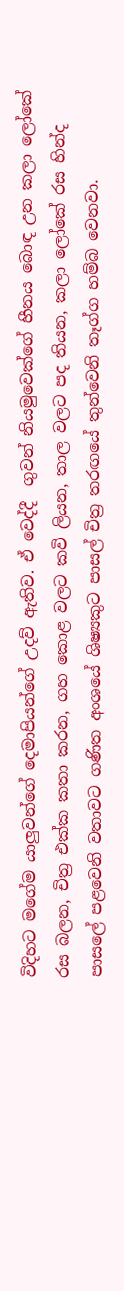විදිහට මගේම යාලුවන්ගේ දෙමාපියන්ගේ උදව් ඇතිව. ඒ වෙද්දී  ගුවන් නියමුවෙක්ගේ හීනය බොඳ උන කලා ලෝකේ රස බලන, චිත්‍ර එක්ක කතා කරන, ගහ කොළ වලට කවි ලියන, තාල වලට පද තියන, කලා ලෝකේ රස හින්ද පාසලේ පළවෙනි වතාවට ගණිත අංශයේ ශිෂ්‍යකුට පාසල් චිත්‍ර තරඟයේ තුන්වෙනි තෑග්ග හම්බ වෙනවා.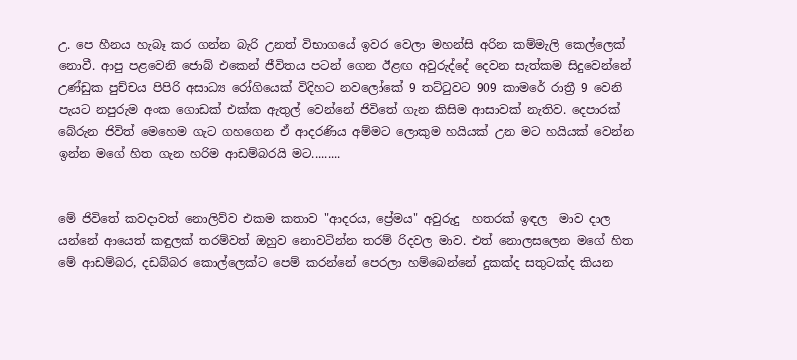උ. පෙ හීනය හැබෑ කර ගන්න බැරි උනත් විභාගයේ ඉවර වෙලා මහන්සි අරින කම්මැලි කෙල්ලෙක් නොවී. ආපු පළවෙනි ජොබ් එකෙන් ජීවිතය පටන් ගෙන ඊළඟ අවුරුද්දේ දෙවන සැත්කම සිදුවෙන්නේ උණ්ඩුක පුච්චය පිපිරි අසාධ්‍ය රෝගියෙක් විදිහට නවලෝකේ 9 තට්ටුවට 909 කාමරේ රාත්‍රී 9 වෙනි පැයට නපුරුම අංක ගොඩක් එක්ක ඇතුල් වෙන්නේ ජිවිතේ ගැන කිසිම ආසාවක් නැතිව. දෙපාරක් බේරුන ජිවිත් මෙහෙම ගැට ගහගෙන ඒ ආදරණිය අම්මට ලොකුම හයියක් උන මට හයියක් වෙන්න ඉන්න මගේ හිත ගැන හරිම ආඩම්බරයි මට.........


මේ ජිවිතේ කවදාවත් නොලිව්ව එකම කතාව "ආදරය, ප්‍රේමය" අවුරුදු  හතරක් ඉඳල  මාව දාල යන්නේ ආයෙත් කඳුලක් තරම්වත් ඔහුව නොවටින්න තරම් රිදවල මාව. එත් නොලසලෙන මගේ හිත මේ ආඩම්බර, දඩබ්බර කොල්ලෙක්ට පෙම් කරන්නේ පෙරලා හම්බෙන්නේ දුකක්ද සතුටක්ද කියන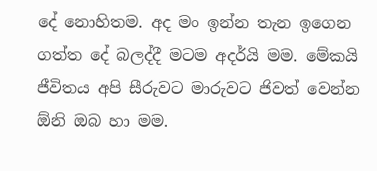දේ නොහිතම. අද මං ඉන්න තැන ඉගෙන ගත්ත දේ බලද්දී මටම අදර්යි මම. මේකයි ජීවිතය අපි සීරුවට මාරුවට ජිවත් වෙන්න ඕනි ඔබ හා මම.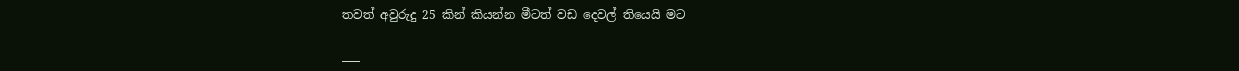තවත් අවුරුදු 25 කින් කියන්න මීටත් වඩ දෙවල් තියෙයි මට

___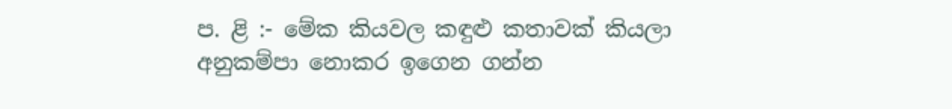ප. ළි :- මේක කියවල කඳුළු කතාවක් කියලා අනුකම්පා නොකර ඉගෙන ගන්න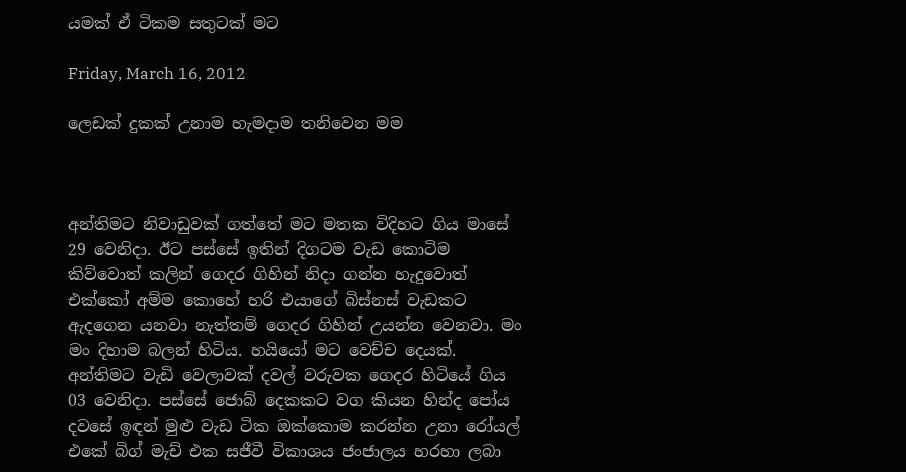යමක් ඒ ටිකම සතුටක් මට

Friday, March 16, 2012

ලෙඩක් දුකක් උනාම හැමදාම තනිවෙන මම



අන්තිමට නිවාඩුවක් ගත්තේ මට මතක විදිහට ගිය මාසේ 29 වෙනිදා. ඊට පස්සේ ඉතින් දිගටම වැඩ කොටිම කිව්වොත් කලින් ගෙදර ගිහින් නිදා ගන්න හැදුවොත් එක්කෝ අම්ම කොහේ හරි එයාගේ බිස්නස් වැඩකට ඇදගෙන යනවා නැත්තම් ගෙදර ගිහින් උයන්න වෙනවා. මං මං දිහාම බලන් හිටිය. හයියෝ මට වෙච්ච දෙයක්.  අන්තිමට වැඩි වෙලාවක් දවල් වරුවක ගෙදර හිටියේ ගිය 03 වෙනිදා. පස්සේ ජොබ් දෙකකට වග කියන හින්ද පෝය දවසේ ඉඳන් මුළු වැඩ ටික ඔක්කොම කරන්න උනා රෝයල් එකේ බිග් මැච් එක සජීවී විකාශය ජංජාලය හරහා ලබා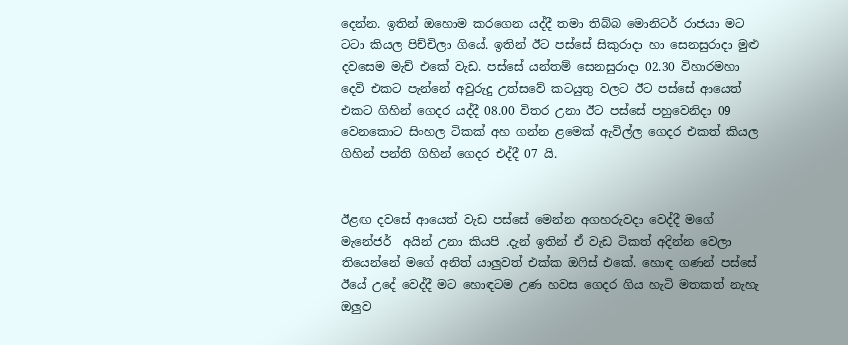දෙන්න. ඉතින් ඔහොම කරගෙන යද්දී තමා තිබ්බ මොනිටර් රාජයා මට ටටා කියල පිච්චිලා ගියේ. ඉතින් ඊට පස්සේ සිකුරාදා හා සෙනසුරාදා මුළු දවසෙම මැච් එකේ වැඩ. පස්සේ යන්තම් සෙනසුරාදා 02.30 විහාරමහා දෙවි එකට පැන්නේ අවුරුදු උත්සවේ කටයුතු වලට ඊට පස්සේ ආයෙත් එකට ගිහින් ගෙදර යද්දී 08.00 විතර උනා ඊට පස්සේ පහුවෙනිදා 09 වෙනකොට සිංහල ටිකක් අහ ගන්න ළමෙක් ඇවිල්ල ගෙදර එකත් කියල ගිහින් පන්ති ගිහින් ගෙදර එද්දී 07 යි.


ඊළඟ දවසේ ආයෙත් වැඩ පස්සේ මෙන්න අගහරුවදා වෙද්දී මගේ මැනේජර්  අයින් උනා කියපි .දැන් ඉතින් ඒ වැඩ ටිකත් අදින්න වෙලා තියෙන්නේ මගේ අනිත් යාලුවත් එක්ක ඔෆිස් එකේ. හොඳ ගණන් පස්සේ ඊයේ උදේ වෙද්දී මට හොඳටම උණ හවස ගෙදර ගිය හැටි මතකත් නැහැ ඔලුව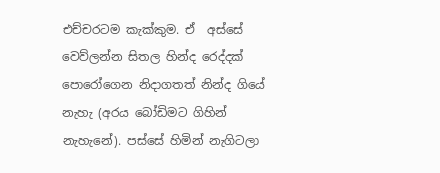එච්චරටම කැක්කුම. ඒ  අස්සේ වෙව්ලන්න සිතල හින්ද රෙද්දක් පොරෝගෙන නිදාගතත් නින්ද ගියේ නැහැ (අරය බෝඩිමට ගිහින් නැහැනේ). පස්සේ හිමින් නැගිටලා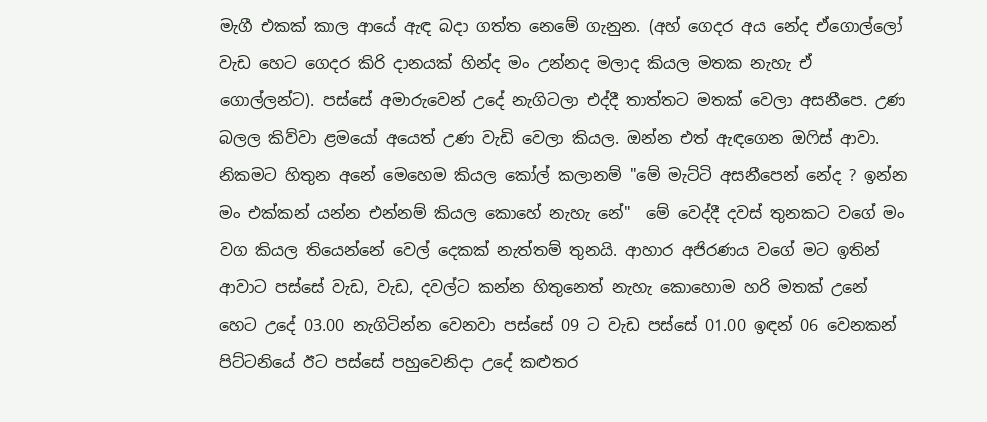මැගී එකක් කාල ආයේ ඇඳ බදා ගත්ත නෙමේ ගැනුන. (අහ් ගෙදර අය නේද ඒගොල්ලෝ වැඩ හෙට ගෙදර කිරි දානයක් හින්ද මං උන්නද මලාද කියල මතක නැහැ ඒ ගොල්ලන්ට). පස්සේ අමාරුවෙන් උදේ නැගිටලා එද්දී තාත්තට මතක් වෙලා අසනීපෙ. උණ බලල කිව්වා ළමයෝ අයෙත් උණ වැඩි වෙලා කියල. ඔන්න එත් ඇඳගෙන ඔෆිස් ආවා. නිකමට හිතුන අනේ මෙහෙම කියල කෝල් කලානම් "මේ මැට්ටි අසනීපෙන් නේද ? ඉන්න මං එක්කන් යන්න එන්නම් කියල කොහේ නැහැ නේ"  මේ වෙද්දී දවස් තුනකට වගේ මං වග කියල තියෙන්නේ වෙල් දෙකක් නැත්තම් තුනයි. ආහාර අජිරණය වගේ මට ඉතින් ආවාට පස්සේ වැඩ, වැඩ, දවල්ට කන්න හිතුනෙත් නැහැ කොහොම හරි මතක් උනේ හෙට උදේ 03.00 නැගිටින්න වෙනවා පස්සේ 09 ට වැඩ පස්සේ 01.00 ඉඳන් 06 වෙනකන් පිට්ටනියේ ඊට පස්සේ පහුවෙනිදා උදේ කළුතර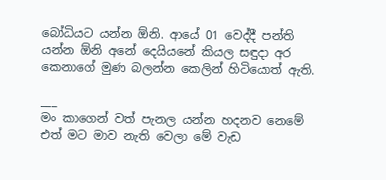බෝධියට යන්න ඕනි. ආයේ 01 වෙද්දී පන්ති යන්න ඕනි අනේ දෙයියනේ කියල සඳුදා අර කෙනාගේ මුණ බලන්න කෙලින් හිටියොත් ඇති.

___
මං කාගෙන් වත් පැනල යන්න හදනව නෙමේ එත් මට මාව නැති වෙලා මේ වැඩ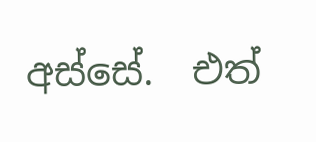අස්සේ.  එත්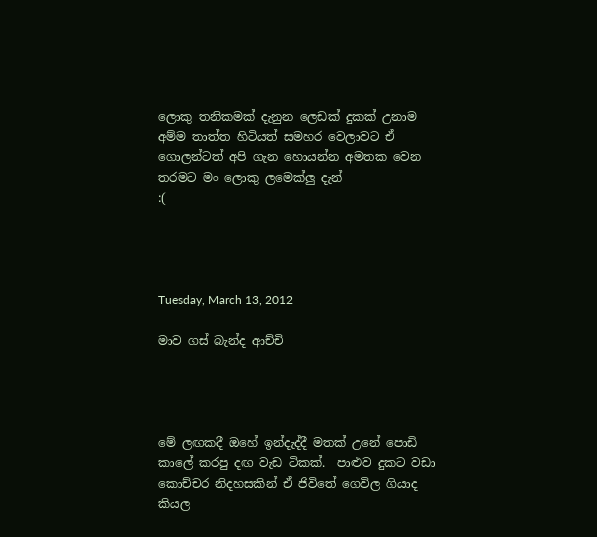ලොකු තනිකමක් දැනුන ලෙඩක් දුකක් උනාම අම්ම තාත්ත හිටියත් සමහර වෙලාවට ඒ ගොලන්ටත් අපි ගැන හොයන්න අමතක වෙන තරමට මං ලොකු ලමෙක්ලු දැන්
:(




Tuesday, March 13, 2012

මාව ගස් බැන්ද ආච්චි




මේ ලඟකදී ඔහේ ඉන්දැද්දී මතක් උනේ පොඩි කාලේ කරපු දඟ වැඩ ටිකක්.  පාළුව දුකට වඩා කොච්චර නිදහසකින් ඒ ජිවිතේ ගෙවිල ගියාද කියල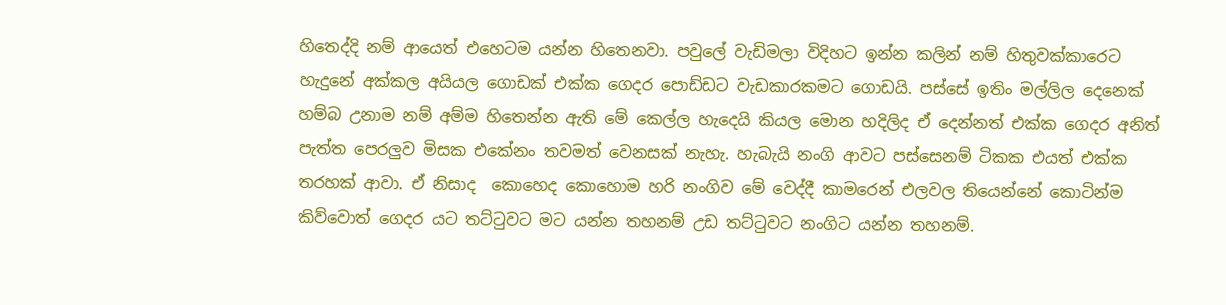හිතෙද්දි නම් ආයෙත් එහෙටම යන්න හිතෙනවා. පවුලේ වැඩිමලා විදිහට ඉන්න කලින් නම් හිතුවක්කාරෙට හැදුනේ අක්කල අයියල ගොඩක් එක්ක ගෙදර පොඩ්ඩට වැඩකාරකමට ගොඩයි. පස්සේ ඉතිං මල්ලිල දෙනෙක් හම්බ උනාම නම් අම්ම හිතෙන්න ඇති මේ කෙල්ල හැදෙයි කියල මොන හදිලිද ඒ දෙන්නත් එක්ක ගෙදර අනිත් පැත්ත පෙරලුව මිසක එකේනං තවමත් වෙනසක් නැහැ. හැබැයි නංගි ආවට පස්සෙනම් ටිකක එයත් එක්ක තරහක් ආවා. ඒ නිසාද  කොහෙද කොහොම හරි නංගිව මේ වෙද්දී කාමරෙන් එලවල තියෙන්නේ කොටින්ම කිව්වොත් ගෙදර යට තට්ටුවට මට යන්න තහනම් උඩ තට්ටුවට නංගිට යන්න තහනම්.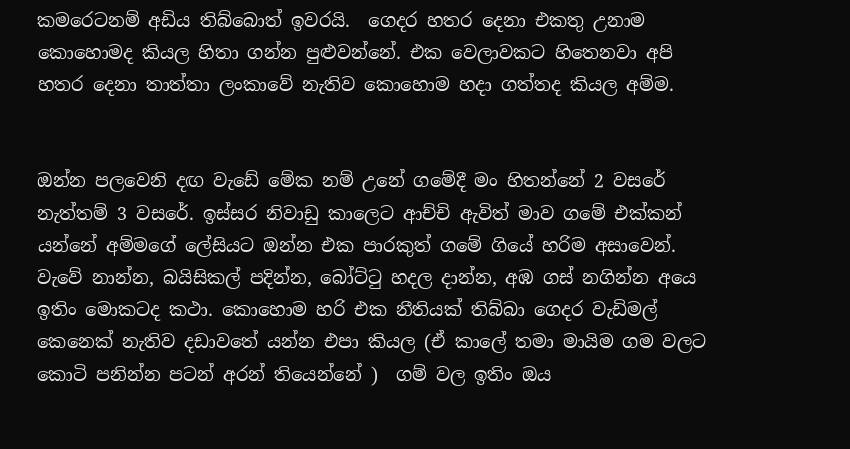කමරෙටනම් අඩිය තිබ්බොත් ඉවරයි.  ගෙදර හතර දෙනා එකතු උනාම කොහොමද කියල හිතා ගන්න පුළුවන්නේ. එක වෙලාවකට හිතෙනවා අපි හතර දෙනා තාත්තා ලංකාවේ නැතිව කොහොම හදා ගත්තද කියල අම්ම.


ඔන්න පලවෙනි දඟ වැඩේ මේක නම් උනේ ගමේදී මං හිතන්නේ 2 වසරේ නැත්තම් 3 වසරේ. ඉස්සර නිවාඩු කාලෙට ආච්චි ඇවිත් මාව ගමේ එක්කන් යන්නේ අම්මගේ ලේසියට ඔන්න එක පාරකුත් ගමේ ගියේ හරිම අසාවෙන්. වැවේ නාන්න, බයිසිකල් පදින්න, බෝට්ටු හදල දාන්න, අඹ ගස් නගින්න අයෙ ඉතිං මොකටද කථා. කොහොම හරි එක නීතියක් තිබ්බා ගෙදර වැඩිමල් කෙනෙක් නැතිව දඩාවතේ යන්න එපා කියල (ඒ කාලේ තමා මායිම ගම වලට කොටි පනින්න පටන් අරන් තියෙන්නේ )  ගම් වල ඉතිං ඔය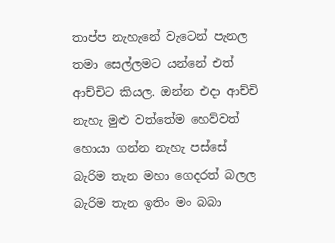තාප්ප නැහැනේ වැටෙන් පැනල තමා සෙල්ලමට යන්නේ එත් ආච්චිට කියල. ඔන්න එදා ආච්චි නැහැ මුළු වත්තේම හෙව්වත් හොයා ගන්න නැහැ පස්සේ බැරිම තැන මහා ගෙදරත් බලල බැරිම තැන ඉතිං මං බබා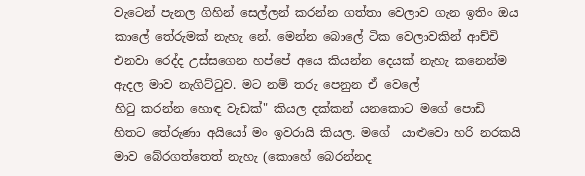වැටෙන් පැනල ගිහින් සෙල්ලන් කරන්න ගත්තා වෙලාව ගැන ඉතිං ඔය කාලේ තේරුමක් නැහැ නේ. මෙන්න බොලේ ටික වෙලාවකින් ආච්චි එනවා රෙද්ද උස්සගෙන හප්පේ අයෙ කියන්න දෙයක් නැහැ කනෙන්ම ඇදල මාව නැගිට්ටුව. මට නම් තරු පෙනුන ඒ වෙලේ
හිටු කරන්න හොඳ වැඩක්" කියල දක්කන් යනකොට මගේ පොඩි හිතට තේරුණා අයියෝ මං ඉවරායි කියල. මගේ  යාළුවො හරි නරකයි මාව බේරගත්තෙත් නැහැ (කොහේ බෙරන්නද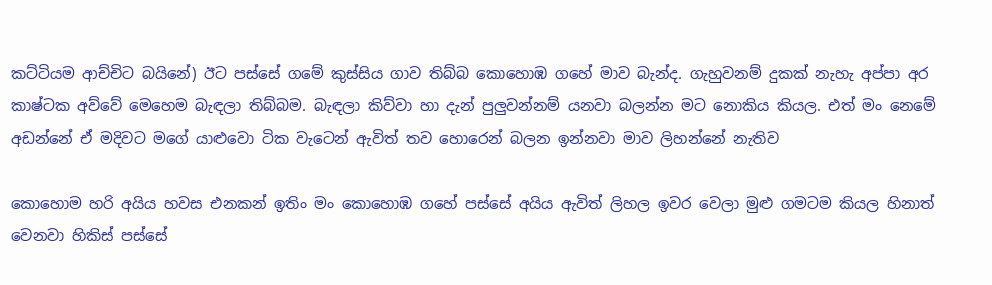කට්ටියම ආච්චිට බයිනේ) ඊට පස්සේ ගමේ කුස්සිය ගාව තිබ්බ කොහොඹ ගහේ මාව බැන්ද. ගැහුවනම් දුකක් නැහැ අප්පා අර කාෂ්ටක අව්වේ මෙහෙම බැඳලා තිබ්බම. බැඳලා කිව්වා හා දැන් පුලුවන්නම් යනවා බලන්න මට නොකිය කියල. එත් මං නෙමේ අඩන්නේ ඒ මදිවට මගේ යාළුවො ටික වැටෙන් ඇවිත් තව හොරෙන් බලන ඉන්නවා මාව ලිහන්නේ නැතිව

කොහොම හරි අයිය හවස එනකන් ඉතිං මං කොහොඹ ගහේ පස්සේ අයිය ඇවිත් ලිහල ඉවර වෙලා මුළු ගමටම කියල හිනාත් වෙනවා හිකිස්‌ පස්සේ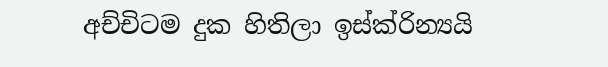අච්චිටම දුක හිතිලා ඉස්ක්රින්‍යයි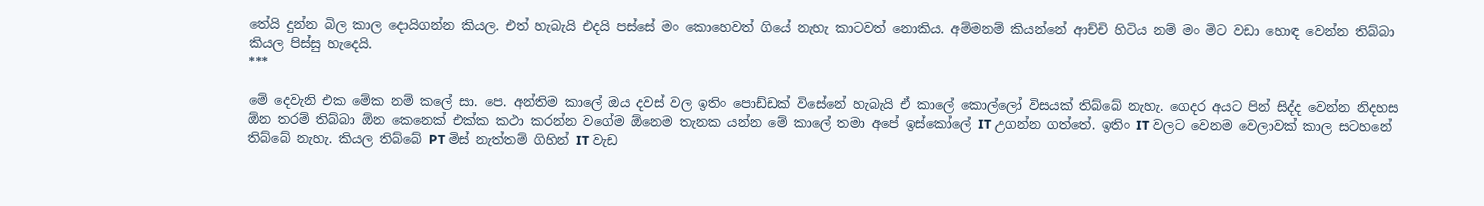තේයි දුන්න බිල කාල දොයිගන්න කියල. එත් හැබැයි එදයි පස්සේ මං කොහෙවත් ගියේ නැහැ කාටවත් නොකිය. අම්මනම් කියන්නේ ආච්චි හිටිය නම් මං මිට වඩා හොඳ වෙන්න තිබ්බා කියල පිස්සු හැදෙයි.
***

මේ දෙවැනි එක මේක නම් කලේ සා. පෙ. අන්තිම කාලේ ඔය දවස් වල ඉතිං පොඩ්ඩක් විසේනේ හැබැයි ඒ කාලේ කොල්ලෝ විසයක්‌ තිබ්බේ නැහැ. ගෙදර අයට පින් සිද්ද වෙන්න නිදහස ඕන තරම් තිබ්බා ඕන කෙනෙක් එක්ක කථා කරන්න වගේම ඕනෙම තැනක යන්න මේ කාලේ තමා අපේ ඉස්කෝලේ IT උගන්න ගත්තේ. ඉතිං IT වලට වෙනම වෙලාවක් කාල සටහනේ තිබ්බේ නැහැ. කියල තිබ්බේ PT මිස් නැත්තම් ගිහින් IT වැඩ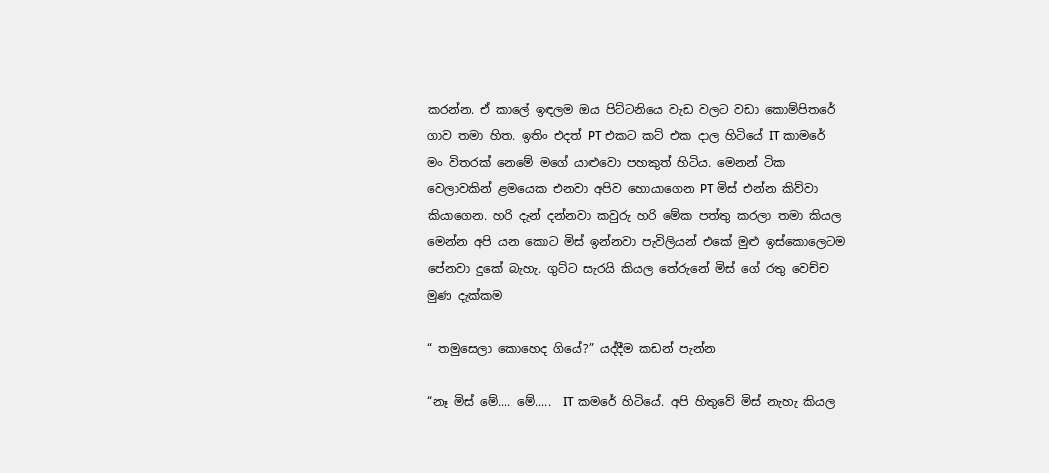කරන්න. ඒ කාලේ ඉඳලම ඔය පිට්ටනියෙ වැඩ වලට වඩා කොම්පිතරේ ගාව තමා හිත. ඉතිං එදත් PT එකට කට් එක දාල හිටියේ IT කාමරේ මං විතරක් නෙමේ මගේ යාළුවො පහකුත් හිටිය. මෙනන් ටික වෙලාවකින් ළමයෙක එනවා අපිව හොයාගෙන PT මිස් එන්න කිව්වා
කියාගෙන. හරි දැන් දන්නවා කවුරු හරි මේක පත්තු කරලා තමා කියල මෙන්න අපි යන කොට මිස් ඉන්නවා පැවිලියන් එකේ මුළු ඉස්කොලෙටම පේනවා දුකේ බැහැ. ගුට්ට සැරයි කියල තේරුනේ මිස් ගේ රතු වෙච්ච මුණ දැක්කම

“ තමුසෙලා කොහෙද ගියේ?” යද්දීම කඩන් පැන්න

“නෑ මිස් මේ.... මේ.....  IT කමරේ හිටියේ. අපි හිතුවේ මිස් නැහැ කියල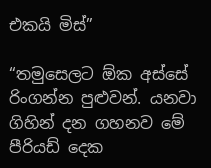එකයි මිස්”

“තමුසෙලට ඕක අස්සේ රිංගන්න පුළුවන්. යනවා ගිහින් දන ගහනව මේ පීරියඩ් දෙක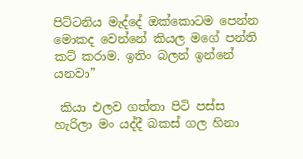පිට්ටනිය මැද්දේ ඔක්කොටම පෙන්න මොකද වෙන්නේ කියල මගේ පන්ති කට් කරාම. ඉතිං බලන් ඉන්නේ යනවා”

 කියා එලව ගත්තා පිටි පස්ස හැරිලා මං යද්දී බකස් ගල හිනා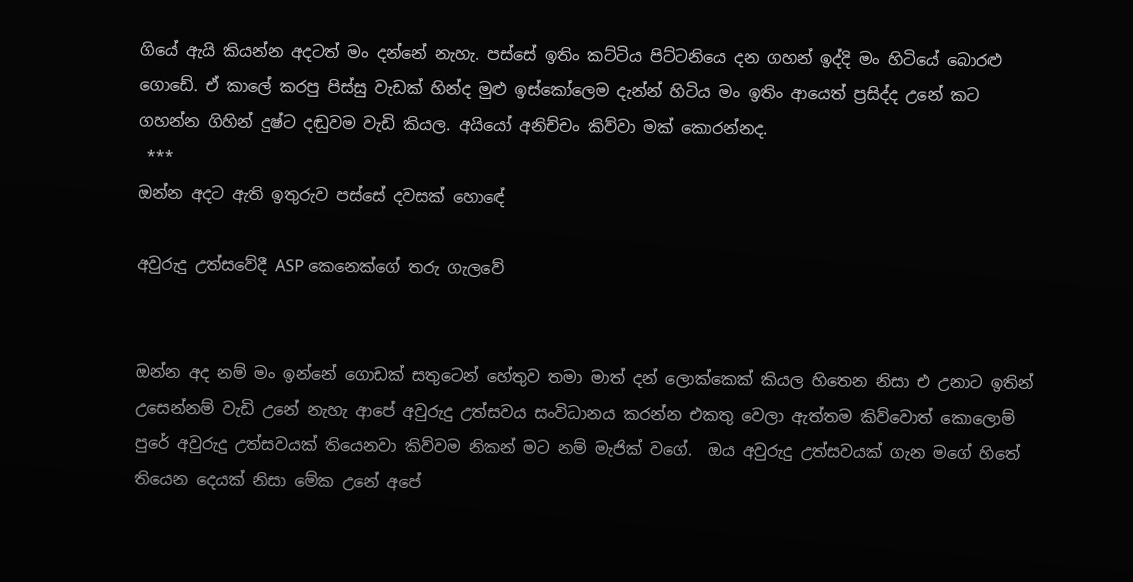ගියේ ඇයි කියන්න අදටත් මං දන්නේ නැහැ. පස්සේ ඉතිං කට්ටිය පිට්ටනියෙ දන ගහන් ඉද්දි මං හිටියේ බොරළු ගොඩේ. ඒ කාලේ කරපු පිස්සු වැඩක් හින්ද මුළු ඉස්කෝලෙම දැන්න් හිටිය මං ඉතිං ආයෙත් ප්‍රසිද්ද උනේ කට ගහන්න ගිහින් දුෂ්ට දඬුවම වැඩි කියල. අයියෝ අනිච්චං කිව්වා මක් කොරන්නද.
 ***
ඔන්න අදට ඇති ඉතුරුව පස්සේ දවසක් හොඳේ

අවුරුදු උත්සවේදී ASP කෙනෙක්ගේ තරු ගැලවේ


ඔන්න අද නම් මං ඉන්නේ ගොඩක් සතුටෙන් හේතුව තමා මාත් දන් ලොක්කෙක් කියල හිතෙන නිසා එ උනාට ඉතින් උසෙන්නම් වැඩි උනේ නැහැ ආපේ අවුරුදු උත්සවය සංවිධානය කරන්න එකතු වෙලා ඇත්තම කිව්වොත් කොලොම් පුරේ අවුරුදු උත්සවයක් තියෙනවා කිව්වම නිකන් මට නම් මැජික් වගේ.  ඔය අවුරුදු උත්සවයක් ගැන මගේ හිතේ තියෙන දෙයක් නිසා මේක උනේ අපේ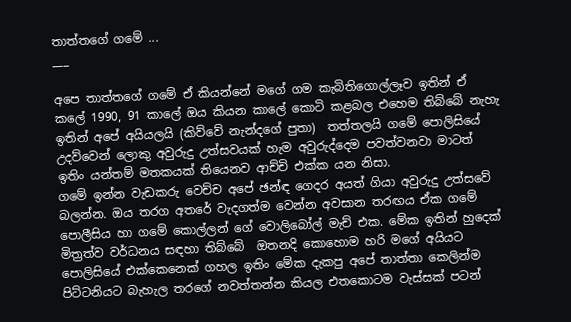තාත්තගේ ගමේ ...
___

අපෙ තාත්තගේ ගමේ ඒ කියන්නේ මගේ ගම කැබිතිගොල්ලෑව ඉතින් ඒ කලේ 1990, 91 කාලේ ඔය කියන කාලේ කොටි කළබල එහෙම තිබ්බේ නැහැ ඉතින් අපේ අයියලයි (කිව්වේ නැන්දගේ පුතා)  තත්තලයි ගමේ පොලිසියේ උදව්වෙන් ලොකු අවුරුදු උත්සවයක් හැම අවුරුද්දෙම පවත්වනවා මාටත් ඉතිං යන්තම් මතකයක් තියෙනව ආච්චි එක්ක යන නිසා.
ගමේ ඉන්න වැඩකරු වෙච්ච අපේ ඡන්ඳ ගෙදර අයත් ගියා අවුරුදු උත්සවේ බලන්න. ඔය තරග අතරේ වැදගත්ම වෙන්න අවසාන තරඟය ඒක ගමේ පොලීසිය හා ගමේ කොල්ලන් ගේ වොලිබෝල් මැච් එක. මේක ඉතින් හුදෙක් මිත්‍රත්ව වර්ධනය සඳහා තිබ්බේ  ඔතනදි කොහොම හරි මගේ අයියට පොලිසියේ එක්කෙනෙක් ගහල ඉතිං මේක දැකපු අපේ තාත්තා කෙලින්ම පිට්ටනියට බැහැල තරගේ නවත්තන්න කියල එතකොටම වැස්සක් පටන්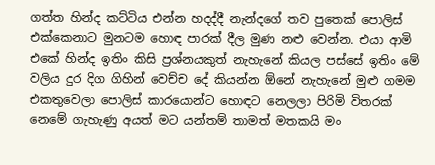ගත්ත හින්ද කට්ටිය එන්න හදද්දී නැන්දගේ තව පුතෙක් පොලිස් එක්කෙනාට මුනටම හොඳ පාරක් දීල මුණ නළු වෙන්න. එයා ආමි එකේ හින්ද ඉතිං කිසි ප්‍රශ්නයකුත් නැහැනේ කියල පස්සේ ඉතිං මේ වලිය දුර දිග ගිහින් වෙච්ච දේ කියන්න ඕනේ නැහැනේ මුළු ගමම එකතුවෙලා පොලිස් කාරයොන්ට හොඳට නෙලලා පිරිමි විතරක් නෙමේ ගැහැණු අයත් මට යන්තම් තාමත් මතකයි මං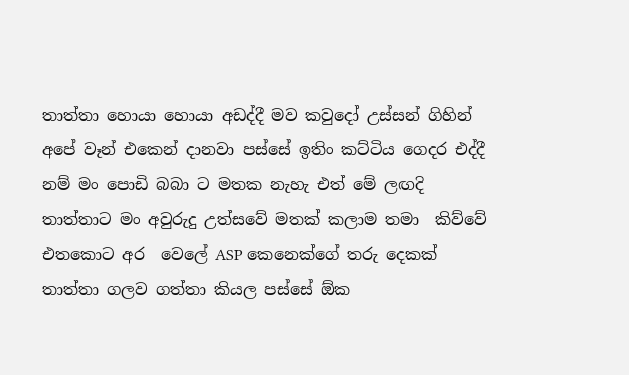තාත්තා හොයා හොයා අඩද්දී මව කවුදෝ උස්සන් ගිහින් අපේ වෑන් එකෙන් දානවා පස්සේ ඉතිං කට්ටිය ගෙදර එද්දී නම් මං පොඩි බබා ට මතක නැහැ එත් මේ ලඟදි තාත්තාට මං අවුරුදු උත්සවේ මතක් කලාම තමා  කිව්වේ එතකොට අර  වෙලේ ASP කෙනෙක්ගේ තරු දෙකක් තාත්තා ගලව ගත්තා කියල පස්සේ ඕක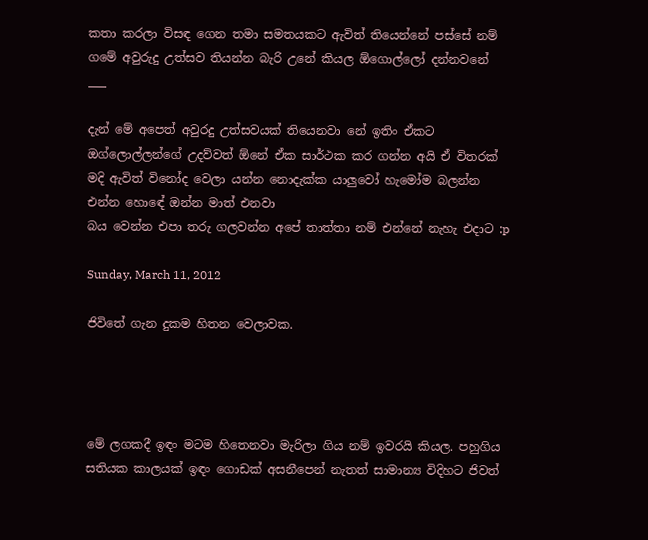කතා කරලා විසඳ ගෙන තමා සමතයකට ඇවිත් තියෙන්නේ පස්සේ නම් ගමේ අවුරුදු උත්සව තියන්න බැරි උනේ කියල ඕගොල්ලෝ දන්නවනේ
___

දැන් මේ අපෙත් අවුරදු උත්සවයක් තියෙනවා නේ ඉතිං ඒකට ඔග්ලොල්ලන්ගේ උදව්වත් ඕනේ ඒක සාර්ථක කර ගන්න අයි ඒ විතරක් මදි ඇවිත් විනෝද වෙලා යන්න නොදැක්ක යාලුවෝ හැමෝම බලන්න එන්න හොඳේ ඔන්න මාත් එනවා
බය වෙන්න එපා තරු ගලවන්න අපේ තාත්තා නම් එන්නේ නැහැ එදාට :p

Sunday, March 11, 2012

ජිවිතේ ගැන දුකම හිතන වෙලාවක.




මේ ලගකදී ඉඳං මටම හිතෙනවා මැරිලා ගිය නම් ඉවරයි කියල. පහුගිය සතියක කාලයක් ඉඳං ගොඩක් අසනීපෙන් නැතත් සාමාන්‍ය විදිහට ජිවත්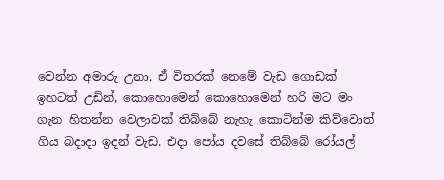වෙන්න අමාරු උනා. ඒ විතරක් නෙමේ වැඩ ගොඩක් ඉහටත් උඩින්, කොහොමෙන් කොහොමෙන් හරි මට මං ගැන හිතන්න වෙලාවක් තිබ්බේ නැහැ කොටින්ම කිව්වොත් ගිය බදාදා ඉදන් වැඩ. එදා පෝය දවසේ තිබ්බේ රෝයල්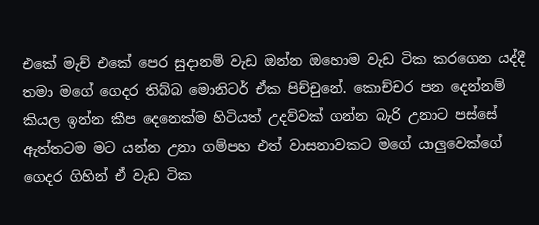එකේ මැච් එකේ පෙර සුදානම් වැඩ ඔන්න ඔහොම වැඩ ටික කරගෙන යද්දී තමා මගේ ගෙදර තිබ්බ මොනිටර් ඒක පිච්චුනේ. කොච්චර පන දෙන්නම් කියල ඉන්න කීප දෙනෙක්ම හිටියත් උදව්වක් ගන්න බැරි උනාට පස්සේ ඇත්තටම මට යන්න උනා ගම්පහ එත් වාසනාවකට මගේ යාලුවෙක්ගේ ගෙදර ගිහින් ඒ වැඩ ටික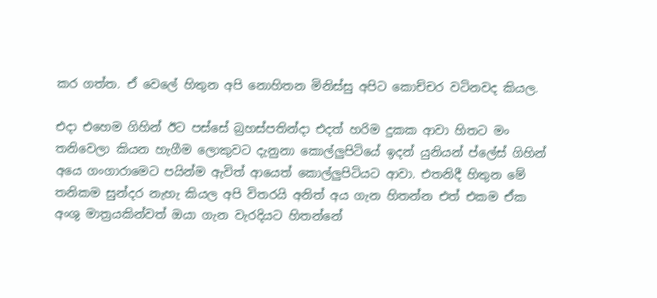කර ගත්ත. ඒ වෙලේ හිතුන අපි නොහිතන මිනිස්සු අපිට කොච්චර වටිනවද කියල.

එදා එහෙම ගිහින් ඊට පස්සේ බ්‍රහස්පතින්දා එදත් හරිම දුකක ආවා හිතට මං තනිවෙලා කියන හැගීම ලොකුවට දැනුනා කොල්ලුපිටියේ ඉදන් යුනියන් ප්ලේස් ගිහින් අයෙ ගංගාරාමෙට පයින්ම ඇවිත් ආයෙත් කොල්ලුපිටියට ආවා. එතනිදී හිතුන මේ තනිකම සුන්දර නැහැ කියල අපි විතරයි අනිත් අය ගැන හිතන්න එත් එකම ඒක අංශු මාත්‍රයකින්වත් ඔයා ගැන වැරදියට හිතන්නේ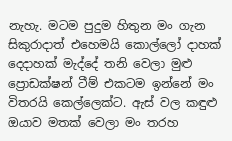නැහැ. මටම පුදුම හිතුන මං ගැන
සිකුරාදාත් එහෙමයි කොල්ලෝ දාහක් දෙදාහක් මැද්දේ තනි වෙලා මුළු ප්‍රොඩක්ෂන් ටීම් එකටම ඉන්නේ මං විතරයි කෙල්ලෙක්ට. ඇස් වල කඳුළු ඔයාව මතක් වෙලා මං තරහ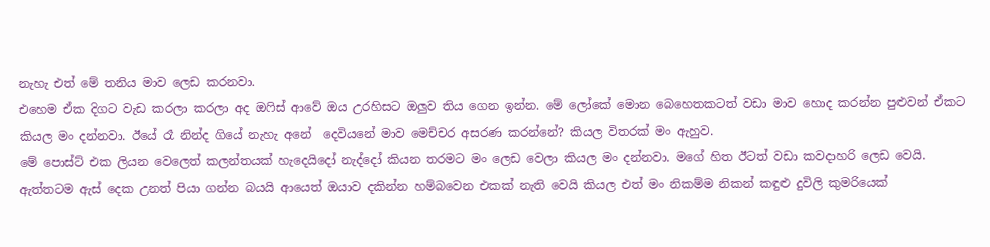නැහැ එත් මේ තනිය මාව ලෙඩ කරනවා.
එහෙම ඒක දිගට වැඩ කරලා කරලා අද ඔෆිස් ආවේ ඔය උරහිසට ඔලුව තිය ගෙන ඉන්න. මේ ලෝකේ මොන බෙහෙතකටත් වඩා මාව හොද කරන්න පුළුවන් ඒකට කියල මං දන්නවා. ඊයේ රෑ නින්ද ගියේ නැහැ අනේ  දෙවියනේ මාව මෙච්චර අසරණ කරන්නේ? කියල විතරක් මං ඇහුව.
මේ පොස්ට් එක ලියන වෙලෙත් කලන්තයක් හැදෙයිදෝ නැද්දෝ කියන තරමට මං ලෙඩ වෙලා කියල මං දන්නවා. මගේ හිත ඊටත් වඩා කවදාහරි ලෙඩ වෙයි.
ඇත්තටම ඇස් දෙක උනත් පියා ගන්න බයයි ආයෙත් ඔයාව දකින්න හම්බවෙන එකක් නැති වෙයි කියල එත් මං නිකම්ම නිකන් කඳුළු දුවිලි කුමරියෙක්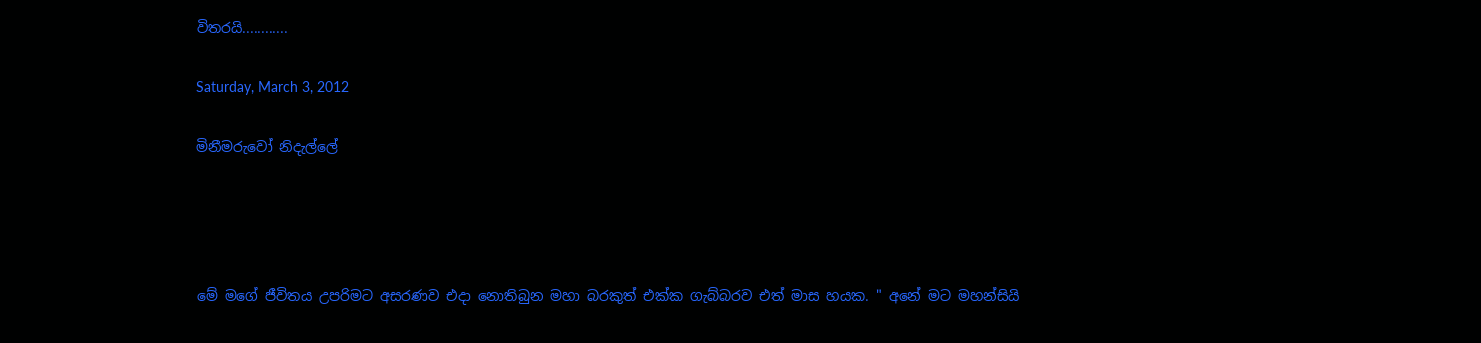විතරයි............

Saturday, March 3, 2012

මිනීමරුවෝ නිදැල්ලේ




මේ මගේ ජීවිතය උපරිමට අසරණව එදා නොතිබුන මහා බරකුත් එක්ක ගැබ්බරව එත් මාස හයක. " අනේ මට මහන්සියි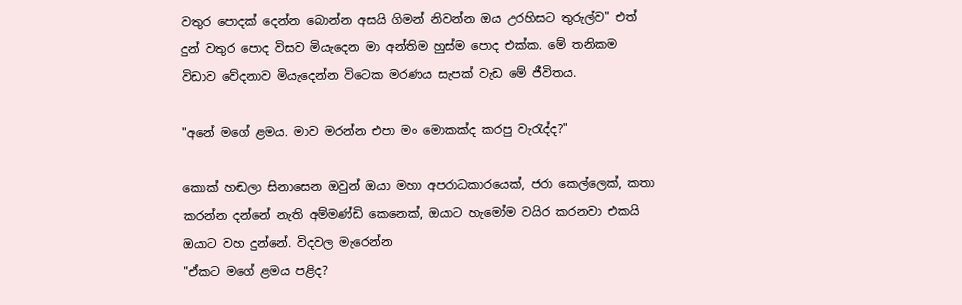වතුර පොදක් දෙන්න බොන්න අසයි ගිමන් නිවන්න ඔය උරහිසට තුරුල්ව" එත් දුන් වතුර පොද විසව මියැදෙන මා අන්තිම හුස්ම පොද එක්ක. මේ තනිකම විඩාව වේදනාව මියැදෙන්න විටෙක මරණය සැපක් වැඩ මේ ජීවිතය.

"අනේ මගේ ළමය. මාව මරන්න එපා මං මොකක්ද කරපු වැරැද්ද?"

කොක් හඬලා සිනාසෙන ඔවුන් ඔයා මහා අපරාධකාරයෙක්, ජරා කෙල්ලෙක්, කතා කරන්න දන්නේ නැති අම්මණ්ඩි කෙනෙක්, ඔයාට හැමෝම වයිර කරනවා එකයි ඔයාට වහ දුන්නේ. විදවල මැරෙන්න
"ඒකට මගේ ළමය පළිද?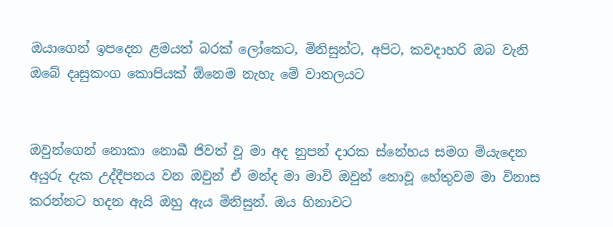ඔයාගෙන් ඉපදෙන ළමයත් බරක් ලෝකෙට, මිනිසුන්ට, අපිට, කවදාහරි ඔබ වැනි ඔබේ දෘසුකංග කොපියක් ඕනෙම නැහැ මේ වාතලයට


ඔවුන්ගෙන් නොකා නොබී ජිවත් වූ මා අද නුපන් දාරක ස්නේහය සමග මියැදෙන අයුරු දැක උද්දීපනය වන ඔවුන් ඒ මන්ද මා මාවි ඔවුන් නොවූ හේතුවම මා විනාස කරන්නට හදන ඇයි ඔහු ඇය මිනිසුන්. ඔය හිනාවට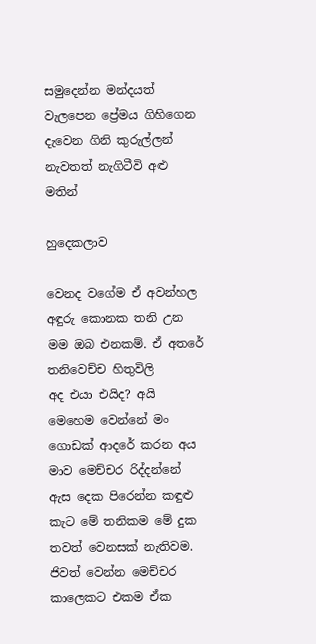සමුදෙන්න මන්දයත් වැලපෙන ප්‍රේමය ගිහිගෙන දැවෙන ගිනි කුරුල්ලන් නැවතත් නැගිටීවි අළු මතින්

හුදෙකලාව

වෙනද වගේම ඒ අවන්හල අඳුරු කොනක තනි උන මම ඔබ එනකම්. ඒ අතරේ තනිවෙච්ච හිතුවිලි
අද එයා එයිද? අයි මෙහෙම වෙන්නේ මං ගොඩක් ආදරේ කරන අය මාව මෙච්චර රිද්දන්නේ ඇස දෙක පිරෙන්න කඳුළු කැට මේ තනිකම මේ දුක තවත් වෙනසක් නැතිවම. ජිවත් වෙන්න මෙච්චර කාලෙකට එකම ඒක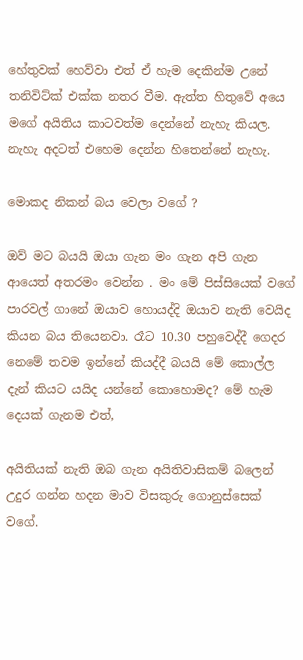හේතුවක් හෙව්වා එත් ඒ හැම දෙකින්ම උනේ තනිවිට්ක් එක්ක නතර වීම. ඇත්ත හිතුවේ අයෙ මගේ අයිතිය කාටවත්ම දෙන්නේ නැහැ කියල. නැහැ අදටත් එහෙම දෙන්න හිතෙන්නේ නැහැ.

මොකද නිකන් බය වෙලා වගේ ?

ඔව් මට බයයි ඔයා ගැන මං ගැන අපි ගැන ආයෙත් අතරමං වෙන්න . මං මේ පිස්සියෙක් වගේ පාරවල් ගානේ ඔයාව හොයද්දි ඔයාව නැති වෙයිද කියන බය තියෙනවා. රෑට 10.30 පහුවෙද්දී ගෙදර නෙමේ තවම ඉන්නේ කියද්දී බයයි මේ කොල්ල දැන් කියට යයිද යන්නේ කොහොමද? මේ හැම දෙයක් ගැනම එත්,

අයිතියක් නැති ඔබ ගැන අයිතිවාසිකම් බලෙන් උදුර ගන්න හදන මාව විසකුරු ගොනුස්සෙක් වගේ.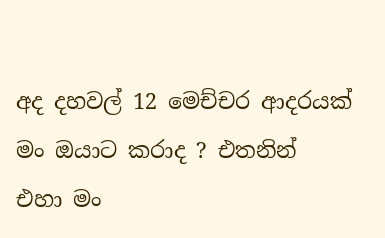අද දහවල් 12 මෙච්චර ආදරයක් මං ඔයාට කරාද ? එතනින් එහා මං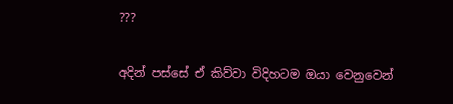???

අදින් පස්සේ ඒ කිව්වා විදිහටම ඔයා වෙනුවෙන්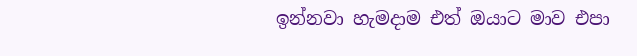ඉන්නවා හැමදාම එත් ඔයාට මාව එපා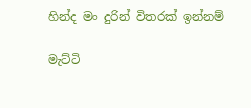හින්ද මං දුරින් විතරක් ඉන්නම්

මැට්ටි